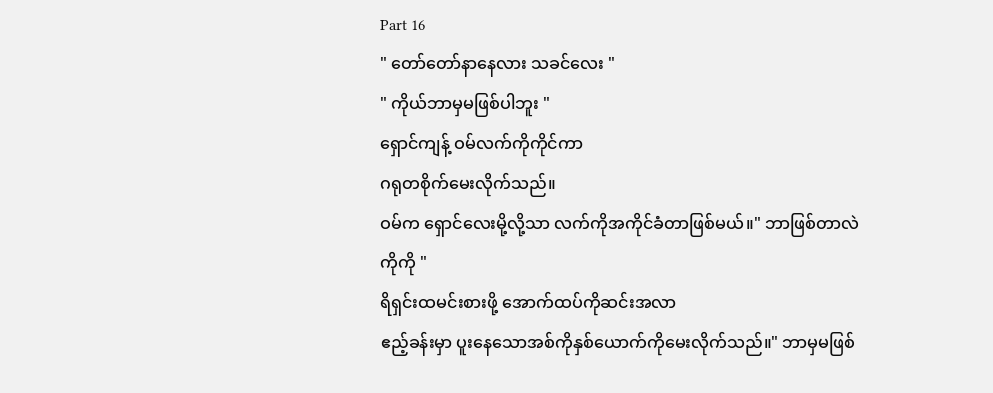Part 16
" တော်တော်နာနေလား သခင်လေး "
" ကိုယ်ဘာမှမဖြစ်ပါဘူး "
ရှောင်ကျန့် ဝမ်လက်ကိုကိုင်ကာ
ဂရုတစိုက်မေးလိုက်သည်။
ဝမ်က ရှောင်လေးမို့လို့သာ လက်ကိုအကိုင်ခံတာဖြစ်မယ်။" ဘာဖြစ်တာလဲ ကိုကို "
ရိရှင်းထမင်းစားဖို့ အောက်ထပ်ကိုဆင်းအလာ
ဧည့်ခန်းမှာ ပူးနေသောအစ်ကိုနှစ်ယောက်ကိုမေးလိုက်သည်။" ဘာမှမဖြစ်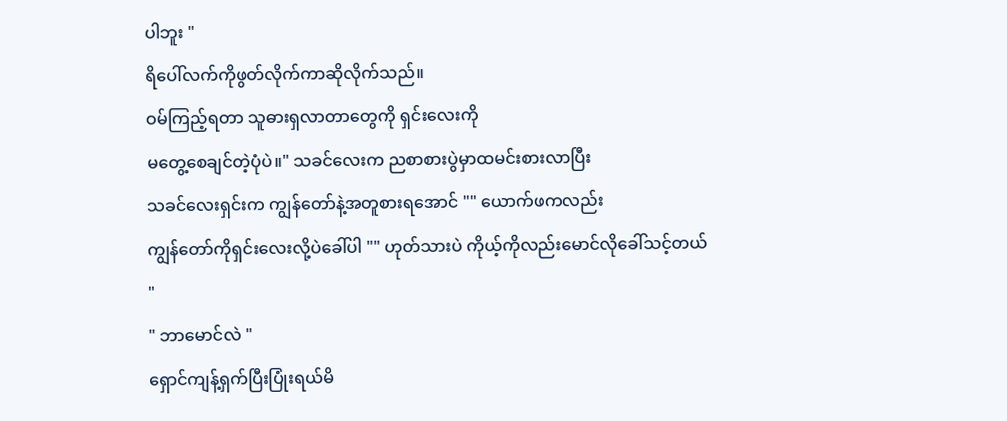ပါဘူး "
ရိပေါ်လက်ကိုဖွတ်လိုက်ကာဆိုလိုက်သည်။
ဝမ်ကြည့်ရတာ သူဓားရှလာတာတွေကို ရှင်းလေးကို
မတွေ့စေချင်တဲ့ပုံပဲ။" သခင်လေးက ညစာစားပွဲမှာထမင်းစားလာပြီး
သခင်လေးရှင်းက ကျွန်တော်နဲ့အတူစားရအောင် "" ယောက်ဖကလည်း
ကျွန်တော်ကိုရှင်းလေးလို့ပဲခေါ်ပါ "" ဟုတ်သားပဲ ကိုယ့်ကိုလည်းမောင်လိုခေါ်သင့်တယ် "
" ဘာမောင်လဲ "
ရှောင်ကျန့်ရှက်ပြီးပြုံးရယ်မိ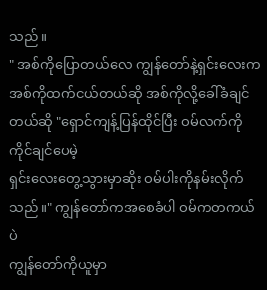သည်။
" အစ်ကိုပြောတယ်လေ ကျွန်တော်နဲ့ရှင်းလေးက
အစ်ကိုထက်ငယ်တယ်ဆို အစ်ကိုလို့ခေါ်ခံချင်တယ်ဆို "ရှောင်ကျန့်ပြန်ထိုင်ပြီး ဝမ်လက်ကိုကိုင်ချင်ပေမဲ့
ရှင်းလေးတွေ့သွားမှာဆိုး ဝမ်ပါးကိုနမ်းလိုက်သည်။" ကျွန်တော်ကအစေခံပါ ဝမ်ကတကယ်ပဲ
ကျွန်တော်ကိုယူမှာ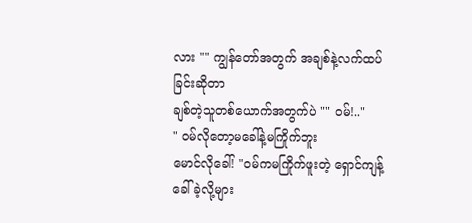လား "" ကျွန်တော်အတွက် အချစ်နဲ့လက်ထပ်ခြင်းဆိုတာ
ချစ်တဲ့သူတစ်ယောက်အတွက်ပဲ "" ဝမ်!.."
" ဝမ်လိုတော့မခေါ်နဲ့မကြိုက်ဘူး
မောင်လိုခေါ်! "ဝမ်ကမကြိုက်ဖူးတဲ့ ရှောင်ကျန့်ခေါ်ခဲ့လို့များ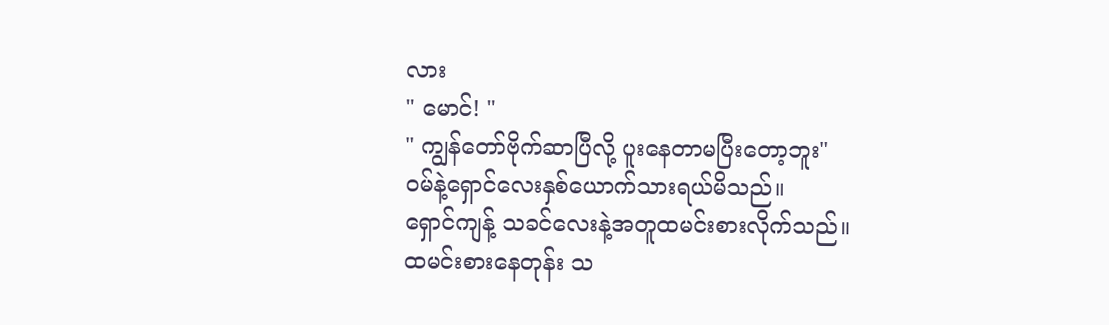လား
" မောင်! "
" ကျွန်တော်ဗိုက်ဆာပြီလို့ ပူးနေတာမပြီးတော့ဘူး"
ဝမ်နဲ့ရှောင်လေးနှစ်ယောက်သားရယ်မိသည်။
ရှောင်ကျန့် သခင်လေးနဲ့အတူထမင်းစားလိုက်သည်။
ထမင်းစားနေတုန်း သ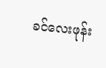ခင်လေးဖုန်း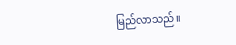မြည်လာသည်။